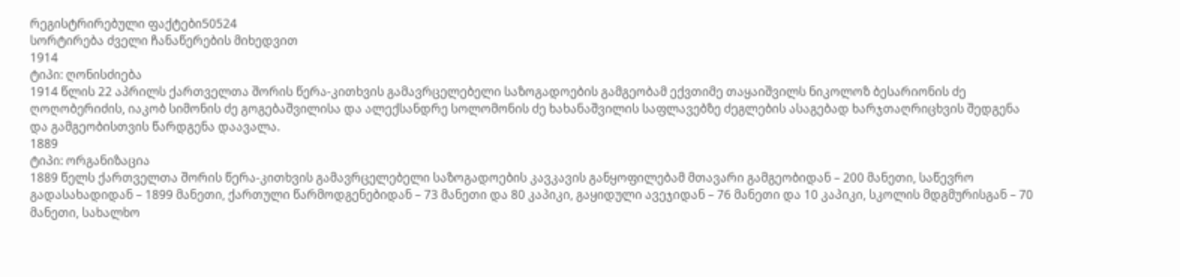რეგისტრირებული ფაქტები50524
სორტირება ძველი ჩანაწერების მიხედვით
1914
ტიპი: ღონისძიება
1914 წლის 22 აპრილს ქართველთა შორის წერა-კითხვის გამავრცელებელი საზოგადოების გამგეობამ ექვთიმე თაყაიშვილს ნიკოლოზ ბესარიონის ძე ღოღობერიძის, იაკობ სიმონის ძე გოგებაშვილისა და ალექსანდრე სოლომონის ძე ხახანაშვილის საფლავებზე ძეგლების ასაგებად ხარჯთაღრიცხვის შედგენა და გამგეობისთვის წარდგენა დაავალა.
1889
ტიპი: ორგანიზაცია
1889 წელს ქართველთა შორის წერა-კითხვის გამავრცელებელი საზოგადოების კავკავის განყოფილებამ მთავარი გამგეობიდან – 200 მანეთი, საწევრო გადასახადიდან – 1899 მანეთი, ქართული წარმოდგენებიდან – 73 მანეთი და 80 კაპიკი, გაყიდული ავეჯიდან – 76 მანეთი და 10 კაპიკი, სკოლის მდგმურისგან – 70 მანეთი, სახალხო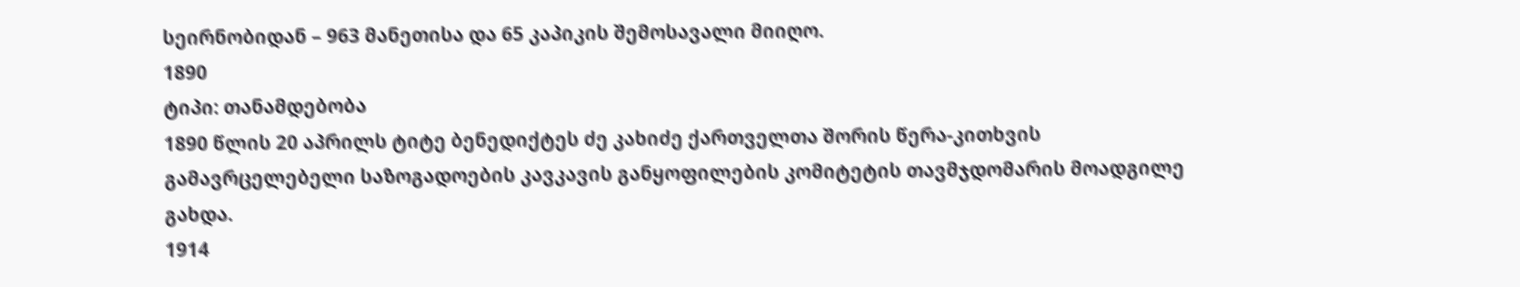სეირნობიდან – 963 მანეთისა და 65 კაპიკის შემოსავალი მიიღო.
1890
ტიპი: თანამდებობა
1890 წლის 20 აპრილს ტიტე ბენედიქტეს ძე კახიძე ქართველთა შორის წერა-კითხვის გამავრცელებელი საზოგადოების კავკავის განყოფილების კომიტეტის თავმჯდომარის მოადგილე გახდა.
1914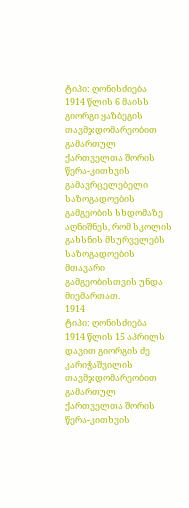ტიპი: ღონისძიება
1914 წლის 6 მაისს გიორგი ყაზბეგის თავმჯდომარეობით გამართულ ქართველთა შორის წერა-კითხვის გამავრცელებელი საზოგადოების გამგეობის სხდომაზე აღნიშნეს, რომ სკოლის გახსნის მსურველებს საზოგადოების მთავარი გამგეობისთვის უნდა მიემართათ.
1914
ტიპი: ღონისძიება
1914 წლის 15 აპრილს დავით გიორგის ძე კარიჭაშვილის თავმჯდომარეობით გამართულ ქართველთა შორის წერა-კითხვის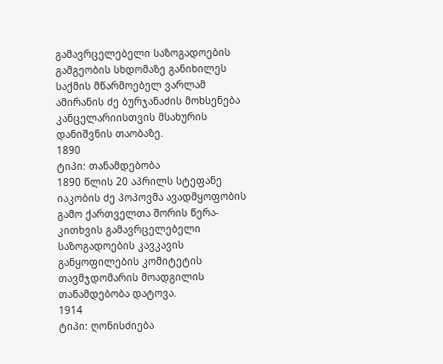გამავრცელებელი საზოგადოების გამგეობის სხდომაზე განიხილეს საქმის მწარმოებელ ვარლამ ამირანის ძე ბურჯანაძის მოხსენება კანცელარიისთვის მსახურის დანიშვნის თაობაზე.
1890
ტიპი: თანამდებობა
1890 წლის 20 აპრილს სტეფანე იაკობის ძე პოპოვმა ავადმყოფობის გამო ქართველთა შორის წერა-კითხვის გამავრცელებელი საზოგადოების კავკავის განყოფილების კომიტეტის თავმჯდომარის მოადგილის თანამდებობა დატოვა.
1914
ტიპი: ღონისძიება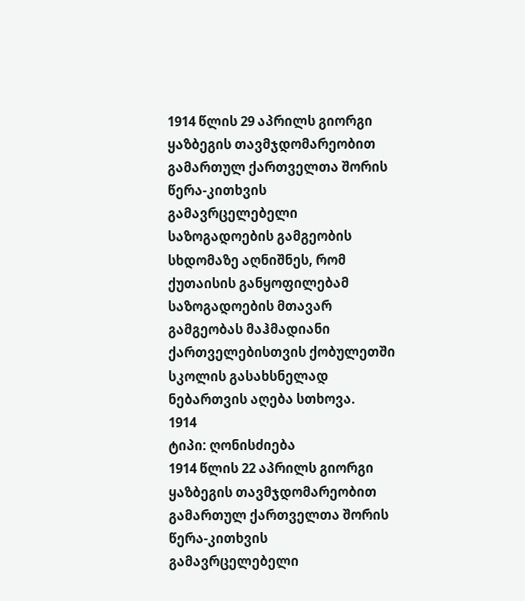1914 წლის 29 აპრილს გიორგი ყაზბეგის თავმჯდომარეობით გამართულ ქართველთა შორის წერა-კითხვის გამავრცელებელი საზოგადოების გამგეობის სხდომაზე აღნიშნეს, რომ ქუთაისის განყოფილებამ საზოგადოების მთავარ გამგეობას მაჰმადიანი ქართველებისთვის ქობულეთში სკოლის გასახსნელად ნებართვის აღება სთხოვა.
1914
ტიპი: ღონისძიება
1914 წლის 22 აპრილს გიორგი ყაზბეგის თავმჯდომარეობით გამართულ ქართველთა შორის წერა-კითხვის გამავრცელებელი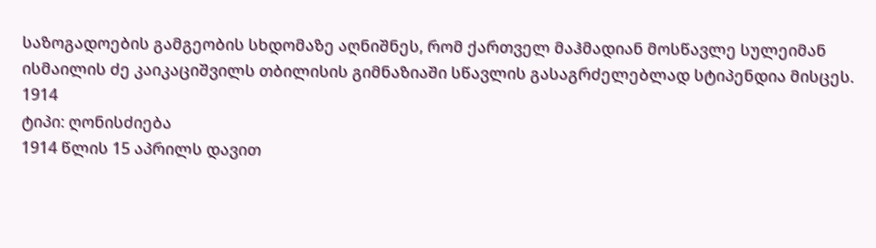საზოგადოების გამგეობის სხდომაზე აღნიშნეს, რომ ქართველ მაჰმადიან მოსწავლე სულეიმან ისმაილის ძე კაიკაციშვილს თბილისის გიმნაზიაში სწავლის გასაგრძელებლად სტიპენდია მისცეს.
1914
ტიპი: ღონისძიება
1914 წლის 15 აპრილს დავით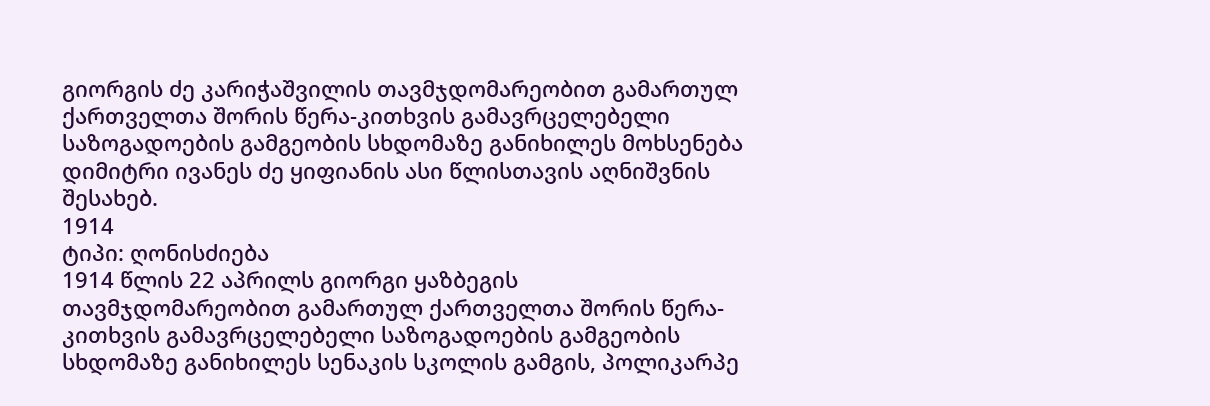გიორგის ძე კარიჭაშვილის თავმჯდომარეობით გამართულ ქართველთა შორის წერა-კითხვის გამავრცელებელი საზოგადოების გამგეობის სხდომაზე განიხილეს მოხსენება დიმიტრი ივანეს ძე ყიფიანის ასი წლისთავის აღნიშვნის შესახებ.
1914
ტიპი: ღონისძიება
1914 წლის 22 აპრილს გიორგი ყაზბეგის თავმჯდომარეობით გამართულ ქართველთა შორის წერა-კითხვის გამავრცელებელი საზოგადოების გამგეობის სხდომაზე განიხილეს სენაკის სკოლის გამგის, პოლიკარპე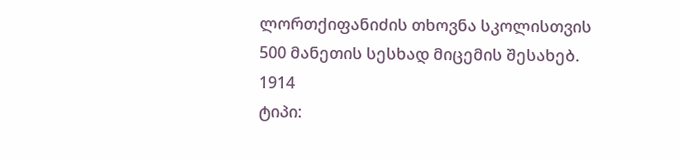ლორთქიფანიძის თხოვნა სკოლისთვის 500 მანეთის სესხად მიცემის შესახებ.
1914
ტიპი: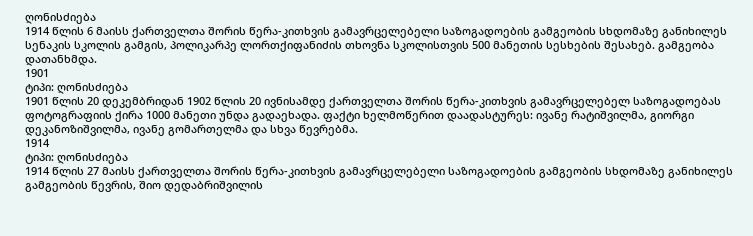ღონისძიება
1914 წლის 6 მაისს ქართველთა შორის წერა-კითხვის გამავრცელებელი საზოგადოების გამგეობის სხდომაზე განიხილეს სენაკის სკოლის გამგის, პოლიკარპე ლორთქიფანიძის თხოვნა სკოლისთვის 500 მანეთის სესხების შესახებ. გამგეობა დათანხმდა.
1901
ტიპი: ღონისძიება
1901 წლის 20 დეკემბრიდან 1902 წლის 20 ივნისამდე ქართველთა შორის წერა-კითხვის გამავრცელებელ საზოგადოებას ფოტოგრაფიის ქირა 1000 მანეთი უნდა გადაეხადა. ფაქტი ხელმოწერით დაადასტურეს: ივანე რატიშვილმა, გიორგი დეკანოზიშვილმა, ივანე გომართელმა და სხვა წევრებმა.
1914
ტიპი: ღონისძიება
1914 წლის 27 მაისს ქართველთა შორის წერა-კითხვის გამავრცელებელი საზოგადოების გამგეობის სხდომაზე განიხილეს გამგეობის წევრის, შიო დედაბრიშვილის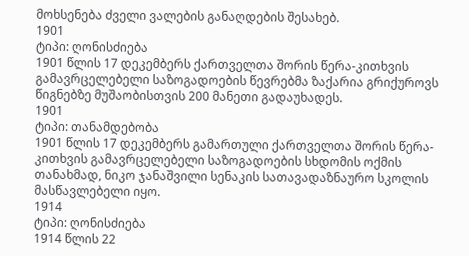მოხსენება ძველი ვალების განაღდების შესახებ.
1901
ტიპი: ღონისძიება
1901 წლის 17 დეკემბერს ქართველთა შორის წერა-კითხვის გამავრცელებელი საზოგადოების წევრებმა ზაქარია გრიქუროვს წიგნებზე მუშაობისთვის 200 მანეთი გადაუხადეს.
1901
ტიპი: თანამდებობა
1901 წლის 17 დეკემბერს გამართული ქართველთა შორის წერა-კითხვის გამავრცელებელი საზოგადოების სხდომის ოქმის თანახმად, ნიკო ჯანაშვილი სენაკის სათავადაზნაურო სკოლის მასწავლებელი იყო.
1914
ტიპი: ღონისძიება
1914 წლის 22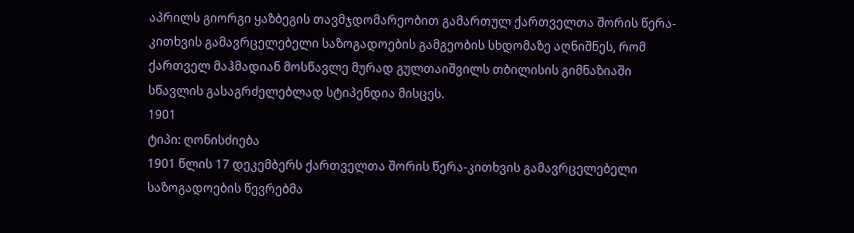აპრილს გიორგი ყაზბეგის თავმჯდომარეობით გამართულ ქართველთა შორის წერა-კითხვის გამავრცელებელი საზოგადოების გამგეობის სხდომაზე აღნიშნეს, რომ ქართველ მაჰმადიან მოსწავლე მურად გულთაიშვილს თბილისის გიმნაზიაში სწავლის გასაგრძელებლად სტიპენდია მისცეს.
1901
ტიპი: ღონისძიება
1901 წლის 17 დეკემბერს ქართველთა შორის წერა-კითხვის გამავრცელებელი საზოგადოების წევრებმა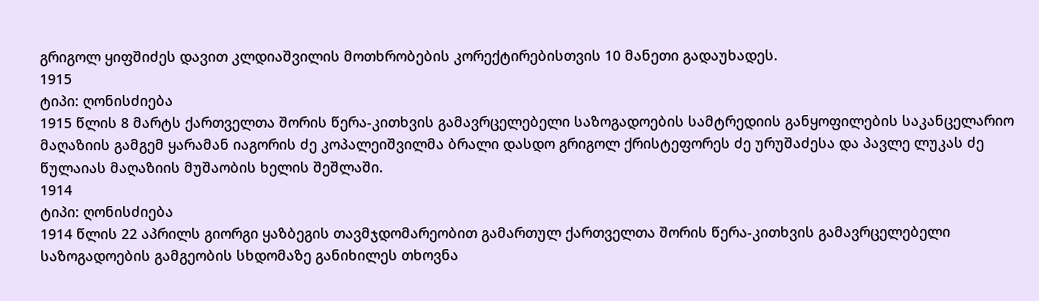გრიგოლ ყიფშიძეს დავით კლდიაშვილის მოთხრობების კორექტირებისთვის 10 მანეთი გადაუხადეს.
1915
ტიპი: ღონისძიება
1915 წლის 8 მარტს ქართველთა შორის წერა-კითხვის გამავრცელებელი საზოგადოების სამტრედიის განყოფილების საკანცელარიო მაღაზიის გამგემ ყარამან იაგორის ძე კოპალეიშვილმა ბრალი დასდო გრიგოლ ქრისტეფორეს ძე ურუშაძესა და პავლე ლუკას ძე წულაიას მაღაზიის მუშაობის ხელის შეშლაში.
1914
ტიპი: ღონისძიება
1914 წლის 22 აპრილს გიორგი ყაზბეგის თავმჯდომარეობით გამართულ ქართველთა შორის წერა-კითხვის გამავრცელებელი საზოგადოების გამგეობის სხდომაზე განიხილეს თხოვნა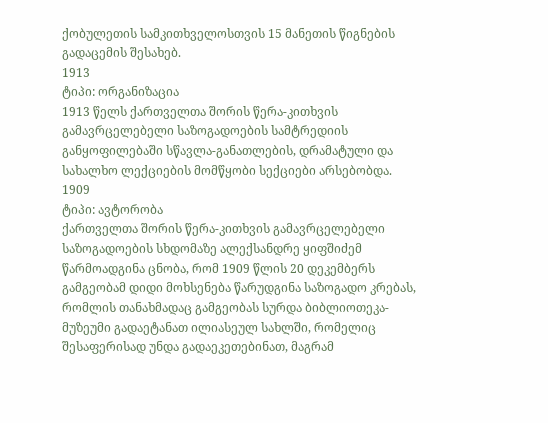ქობულეთის სამკითხველოსთვის 15 მანეთის წიგნების გადაცემის შესახებ.
1913
ტიპი: ორგანიზაცია
1913 წელს ქართველთა შორის წერა-კითხვის გამავრცელებელი საზოგადოების სამტრედიის განყოფილებაში სწავლა-განათლების, დრამატული და სახალხო ლექციების მომწყობი სექციები არსებობდა.
1909
ტიპი: ავტორობა
ქართველთა შორის წერა-კითხვის გამავრცელებელი საზოგადოების სხდომაზე ალექსანდრე ყიფშიძემ წარმოადგინა ცნობა, რომ 1909 წლის 20 დეკემბერს გამგეობამ დიდი მოხსენება წარუდგინა საზოგადო კრებას, რომლის თანახმადაც გამგეობას სურდა ბიბლიოთეკა-მუზეუმი გადაეტანათ ილიასეულ სახლში, რომელიც შესაფერისად უნდა გადაეკეთებინათ, მაგრამ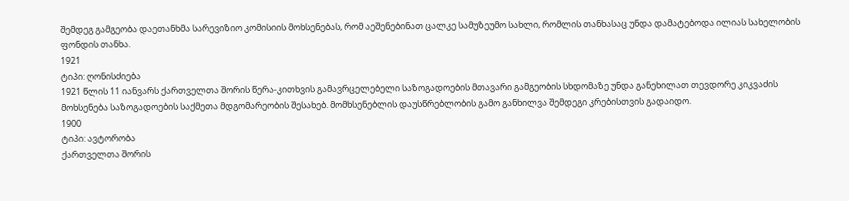შემდეგ გამგეობა დაეთანხმა სარევიზიო კომისიის მოხსენებას, რომ აეშენებინათ ცალკე სამუზეუმო სახლი, რომლის თანხასაც უნდა დამატებოდა ილიას სახელობის ფონდის თანხა.
1921
ტიპი: ღონისძიება
1921 წლის 11 იანვარს ქართველთა შორის წერა-კითხვის გამავრცელებელი საზოგადოების მთავარი გამგეობის სხდომაზე უნდა განეხილათ თევდორე კიკვაძის მოხსენება საზოგადოების საქმეთა მდგომარეობის შესახებ. მომხსენებლის დაუსწრებლობის გამო განხილვა შემდეგი კრებისთვის გადაიდო.
1900
ტიპი: ავტორობა
ქართველთა შორის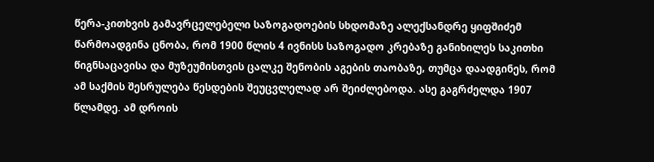წერა-კითხვის გამავრცელებელი საზოგადოების სხდომაზე ალექსანდრე ყიფშიძემ წარმოადგინა ცნობა, რომ 1900 წლის 4 ივნისს საზოგადო კრებაზე განიხილეს საკითხი წიგნსაცავისა და მუზეუმისთვის ცალკე შენობის აგების თაობაზე, თუმცა დაადგინეს, რომ ამ საქმის შესრულება წესდების შეუცვლელად არ შეიძლებოდა. ასე გაგრძელდა 1907 წლამდე. ამ დროის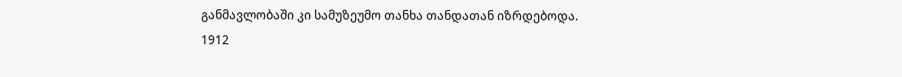განმავლობაში კი სამუზეუმო თანხა თანდათან იზრდებოდა.
1912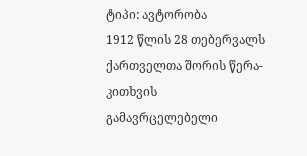ტიპი: ავტორობა
1912 წლის 28 თებერვალს ქართველთა შორის წერა-კითხვის გამავრცელებელი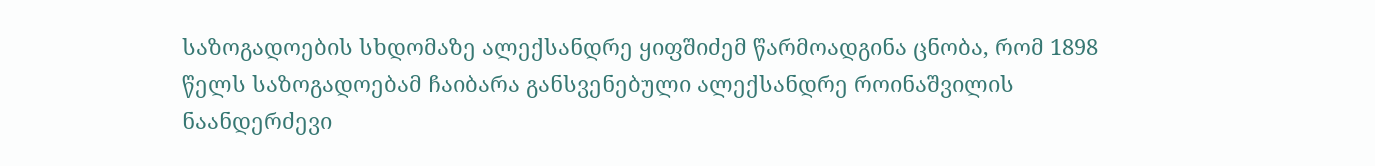საზოგადოების სხდომაზე ალექსანდრე ყიფშიძემ წარმოადგინა ცნობა, რომ 1898 წელს საზოგადოებამ ჩაიბარა განსვენებული ალექსანდრე როინაშვილის ნაანდერძევი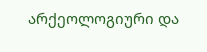არქეოლოგიური და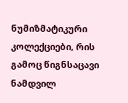ნუმიზმატიკური კოლექციები, რის გამოც წიგნსაცავი ნამდვილ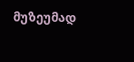მუზეუმად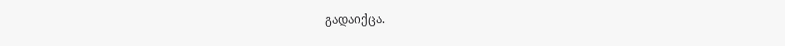გადაიქცა.